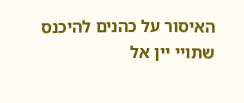האיסור על כהנים להיכנס שתויי יין אל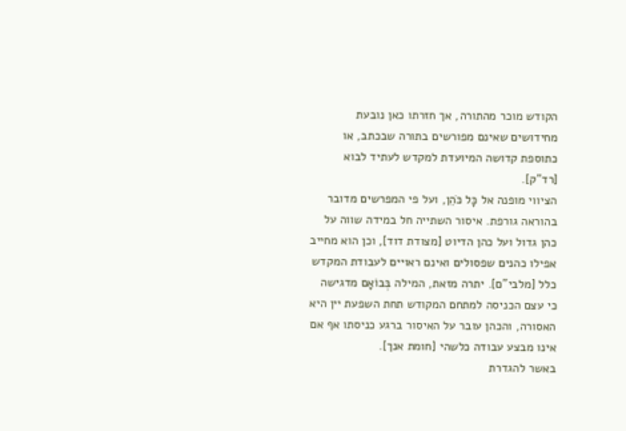הקודש מוכר מהתורה, אך חזרתו כאן נובעת מחידושים שאינם מפורשים בתורה שבכתב, או כתוספת קדושה המיועדת למקדש לעתיד לבוא [רד"ק].
הציווי מופנה אל כׇּל כֹּהֵן, ועל פי המפרשים מדובר בהוראה גורפת. איסור השתייה חל במידה שווה על כהן גדול ועל כהן הדיוט [מצודת דוד], וכן הוא מחייב אפילו כהנים שפסולים ואינם ראויים לעבודת המקדש כלל [מלבי"ם]. יתרה מזאת, המילה בְּבוֹאָם מדגישה כי עצם הכניסה למתחם המקודש תחת השפעת יין היא האסורה, והכהן עובר על האיסור ברגע כניסתו אף אם אינו מבצע עבודה כלשהי [חומת אנך].
באשר להגדרת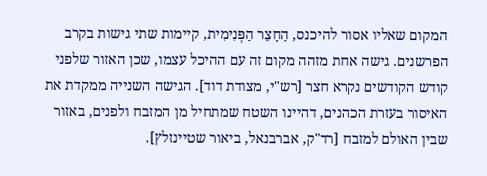המקום שאליו אסור להיכנס, הַחָצֵר הַפְּנִימִית, קיימות שתי גישות בקרב הפרשנים. גישה אחת מזהה מקום זה עם ההיכל עצמו, שכן האזור שלפני קודש הקודשים נקרא חצר [רש"י, מצודת דוד]. הגישה השנייה ממקדת את האיסור בעזרת הכהנים, דהיינו השטח שמתחיל מן המזבח ולפנים, באזור שבין האולם למזבח [רד"ק, אברבנאל, ביאור שטיינזלץ].